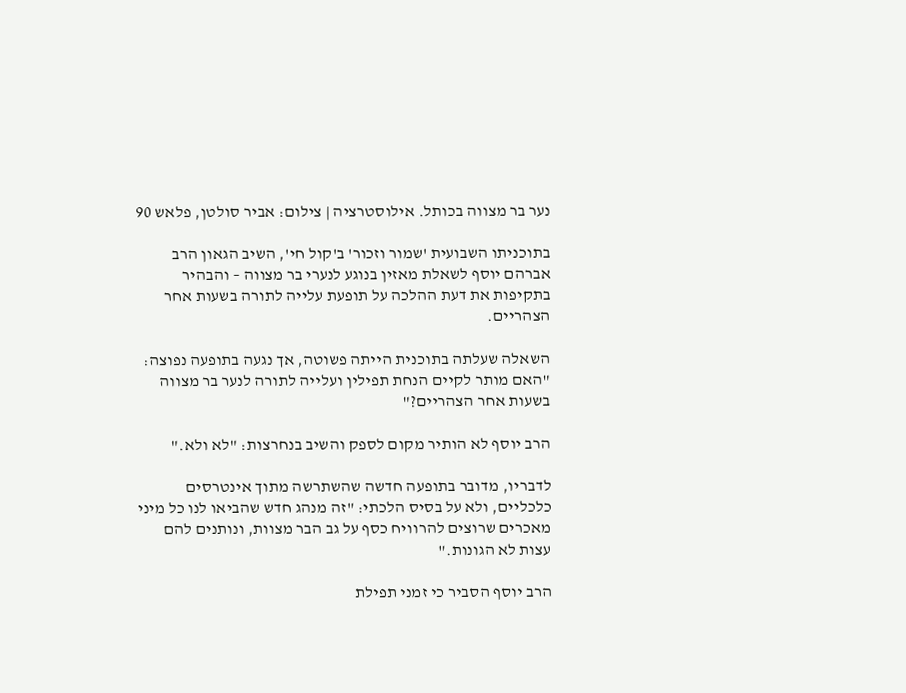נער בר מצווה בכותל. אילוסטרציה | צילום: אביר סולטן, פלאש 90

בתוכניתו השבועית 'שמור וזכור' ב'קול חי', השיב הגאון הרב אברהם יוסף לשאלת מאזין בנוגע לנערי בר מצווה – והבהיר בתקיפות את דעת ההלכה על תופעת עלייה לתורה בשעות אחר הצהריים.

השאלה שעלתה בתוכנית הייתה פשוטה, אך נגעה בתופעה נפוצה: "האם מותר לקיים הנחת תפילין ועלייה לתורה לנער בר מצווה בשעות אחר הצהריים?"

הרב יוסף לא הותיר מקום לספק והשיב בנחרצות: "לא ולא."

לדבריו, מדובר בתופעה חדשה שהשתרשה מתוך אינטרסים כלכליים, ולא על בסיס הלכתי: "זה מנהג חדש שהביאו לנו כל מיני מאכרים שרוצים להרוויח כסף על גב הבר מצוות, ונותנים להם עצות לא הגונות."

הרב יוסף הסביר כי זמני תפילת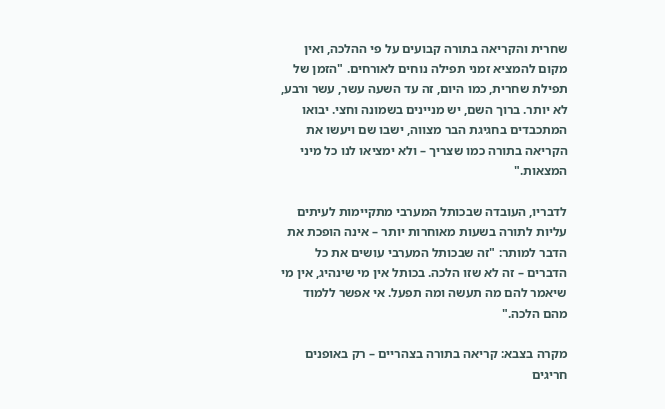שחרית והקריאה בתורה קבועים על פי ההלכה, ואין מקום להמציא זמני תפילה נוחים לאורחים. "הזמן של תפילת שחרית, כמו היום, זה עד השעה עשר, עשר ורבע, לא יותר. ברוך השם, יש מניינים בשמונה וחצי. יבואו המתכבדים בחגיגת הבר מצווה, ישבו שם ויעשו את הקריאה בתורה כמו שצריך – ולא ימציאו לנו כל מיני המצאות."

לדבריו, העובדה שבכותל המערבי מתקיימות לעיתים עליות לתורה בשעות מאוחרות יותר – אינה הופכת את הדבר למותר: "זה שבכותל המערבי עושים את כל הדברים – זה לא שזו הלכה. בכותל אין מי שינהיג, אין מי שיאמר להם מה תעשה ומה תפעל. אי אפשר ללמוד מהם הלכה."

מקרה בצבא: קריאה בתורה בצהריים – רק באופנים חריגים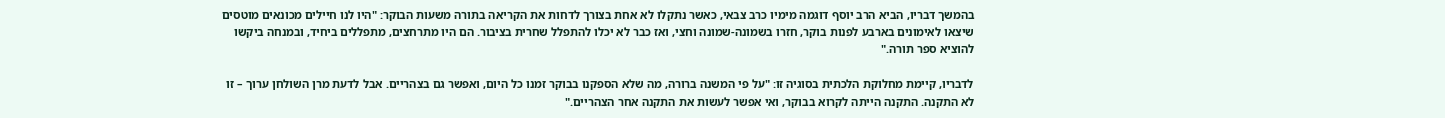בהמשך דבריו, הביא הרב יוסף דוגמה מימיו כרב צבאי, כאשר נתקלו לא אחת בצורך לדחות את הקריאה בתורה משעות הבוקר: "היו לנו חיילים מכונאים מוטסים שיצאו לאימונים בארבע לפנות בוקר, חזרו בשמונה-שמונה וחצי, ואז כבר לא יכלו להתפלל שחרית בציבור. הם היו מתרחצים, מתפללים ביחיד, ובמנחה ביקשו להוציא ספר תורה."

לדבריו, קיימת מחלוקת הלכתית בסוגיה זו: "על פי המשנה ברורה, מה שלא הספקנו בבוקר זמנו כל היום, ואפשר גם בצהריים. אבל לדעת מרן השולחן ערוך – זו לא התקנה. התקנה הייתה לקרוא בבוקר, ואי אפשר לעשות את התקנה אחר הצהריים."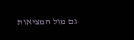גם מול המציאות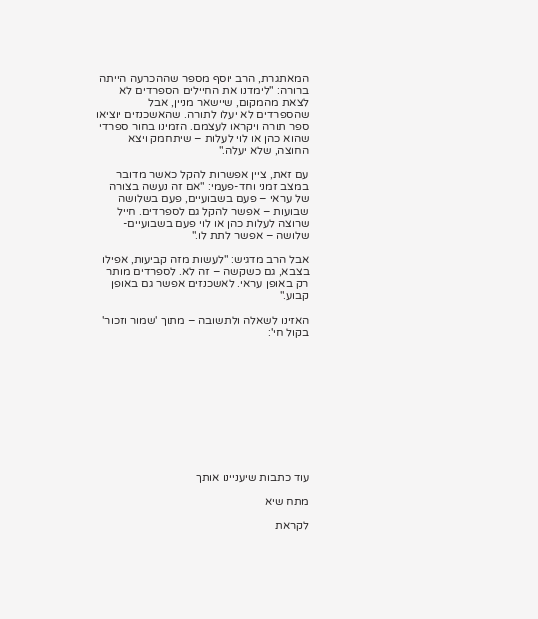המאתגרת, הרב יוסף מספר שההכרעה הייתה ברורה: "לימדנו את החיילים הספרדים לא לצאת מהמקום, שיישאר מניין, אבל שהספרדים לא יעלו לתורה. שהאשכנזים יוציאו ספר תורה ויקראו לעצמם. הזמינו בחור ספרדי שהוא כהן או לוי לעלות – שיתחמק ויצא החוצה, שלא יעלה."

עם זאת, ציין אפשרות להקל כאשר מדובר במצב זמני וחד-פעמי: "אם זה נעשה בצורה של עראי – פעם בשבועיים, פעם בשלושה שבועות – אפשר להקל גם לספרדים. חייל שרוצה לעלות כהן או לוי פעם בשבועיים-שלושה – אפשר לתת לו."

אבל הרב מדגיש: "לעשות מזה קביעות, אפילו בצבא, גם כשקשה – זה לא. לספרדים מותר רק באופן עראי. לאשכנזים אפשר גם באופן קבוע."

האזינו לשאלה ולתשובה – מתוך 'שמור וזכור' בקול חי':











עוד כתבות שיעניינו אותך

מתח שיא

לקראת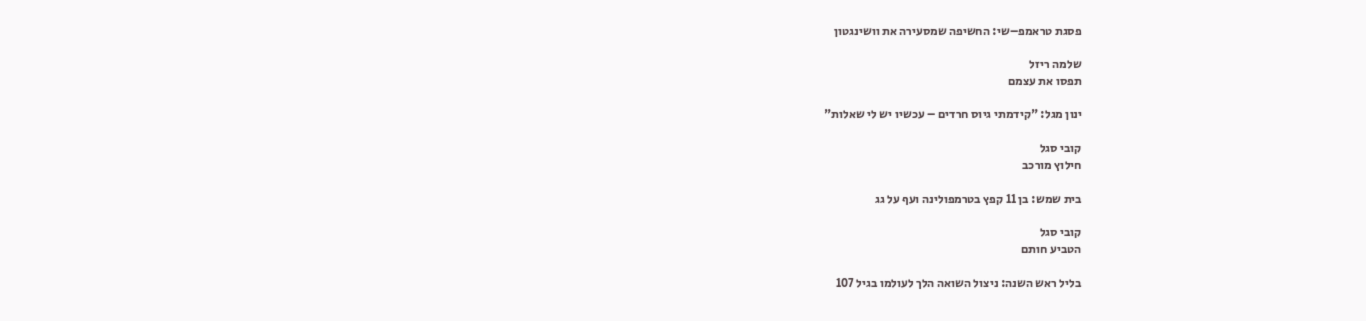פסגת טראמפ–שי: החשיפה שמסעירה את וושינגטון

שלמה ריזל
תפסו את עצמם

ינון מגל: "קידמתי גיוס חרדים – עכשיו יש לי שאלות"

קובי סגל
חילוץ מורכב

בית שמש: בן 11 קפץ בטרמפולינה ועף על גג

קובי סגל
הטביע חותם

בליל ראש השנה: ניצול השואה הלך לעולמו בגיל 107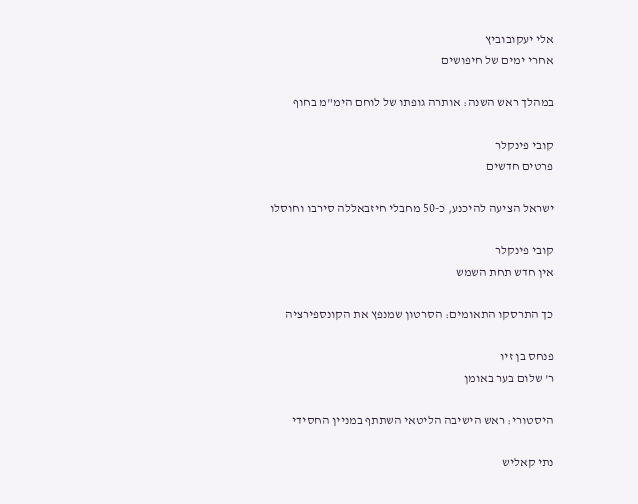אלי יעקובוביץ
אחרי ימים של חיפושים

במהלך ראש השנה: אותרה גופתו של לוחם הימ"מ בחוף

קובי פינקלר
פרטים חדשים

ישראל הציעה להיכנע, כ-50 מחבלי חיזבאללה סירבו וחוסלו

קובי פינקלר
אין חדש תחת השמש

כך התרסקו התאומים: הסרטון שמנפץ את הקונספירציה

פנחס בן זיו
ר' שלום בער באומן

היסטורי: ראש הישיבה הליטאי השתתף במניין החסידי

נתי קאליש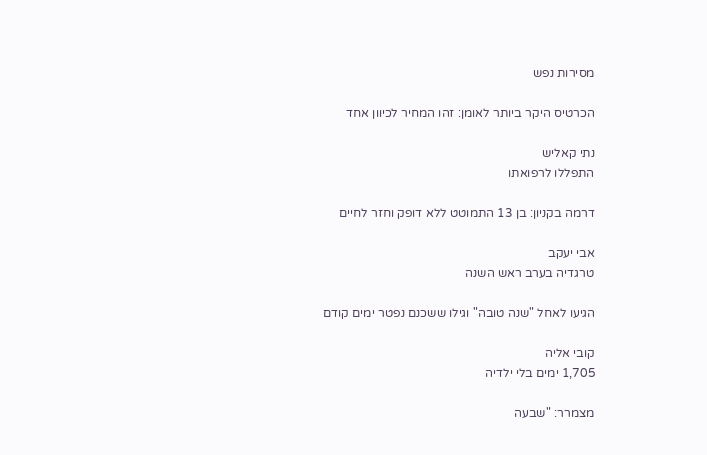מסירות נפש

הכרטיס היקר ביותר לאומן: זהו המחיר לכיוון אחד

נתי קאליש
התפללו לרפואתו

דרמה בקניון: בן 13 התמוטט ללא דופק וחזר לחיים

אבי יעקב
טרגדיה בערב ראש השנה

הגיעו לאחל "שנה טובה" וגילו ששכנם נפטר ימים קודם

קובי אליה
1,705 ימים בלי ילדיה

מצמרר: "שבעה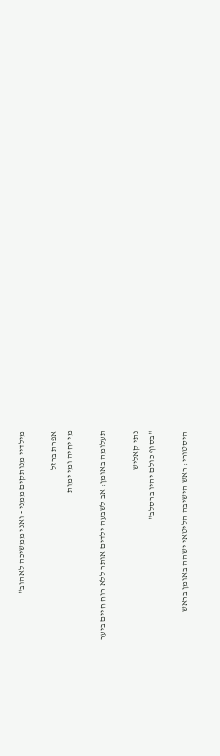מילדיי מנותקים ממני - ואני ממשיכה לאהוב"

אפרת ברזל
מי יחיה ומי ימות

תעלומה באומן: אב לשבעה ילדים אותר ללא רוח חיים ביער

נתי קאליש
"בסוף כולם יהיו ברסלב"

היסטורי: ראש הישיבה הליטאי ישהה באומן בראש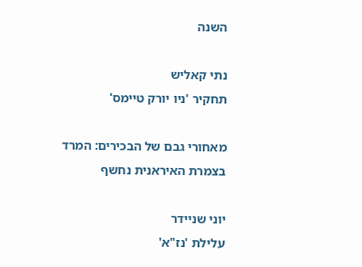השנה

נתי קאליש
תחקיר 'ניו יורק טיימס'

מאחורי גבם של הבכירים: המרד בצמרת האיראנית נחשף

יוני שניידר
עלילת 'נז"א'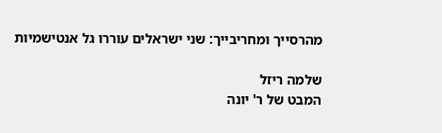מהרסייך ומחריבייך: שני ישראלים עוררו גל אנטישמיות

שלמה ריזל
המבט של ר' יונה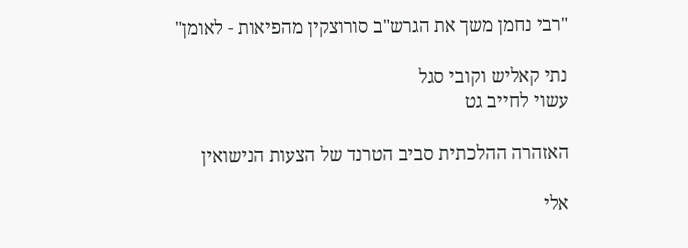"רבי נחמן משך את הגרש"ב סורוצקין מהפיאות - לאומן"

נתי קאליש וקובי סגל
עשוי לחייב גט

האזהרה ההלכתית סביב הטרנד של הצעות הנישואין

אלי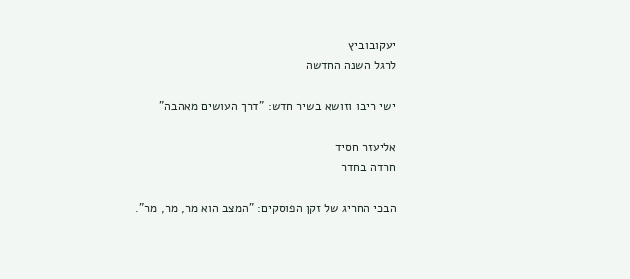יעקובוביץ
לרגל השנה החדשה

ישי ריבו וזושא בשיר חדש: "דרך העושים מאהבה"

אליעזר חסיד
חרדה בחדר

הבכי החריג של זקן הפוסקים: "המצב הוא מר, מר, מר".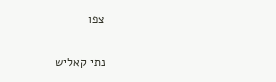צפו

נתי קאליש